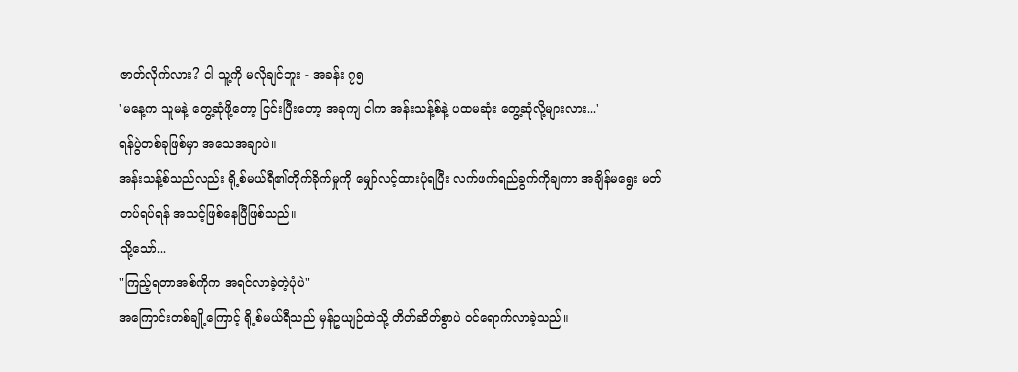ဇာတ်လိုက်လား? ငါ သူ့ကို မလိုချင်ဘူး - အခန်း ၇၅
'မနေ့က သူမနဲ့ တွေ့ဆုံဖို့တော့ ငြင်းပြီးတော့ အခုကျ ငါက အန်းသန့်စ်နဲ့ ပထမဆုံး တွေ့ဆုံလို့များလား...'
ရန်ပွဲတစ်ခုဖြစ်မှာ အသေအချာပဲ။
အန်းသန့်စ်သည်လည်း ရို့စ်မယ်ရီ၏တိုက်ခိုက်မှုကို မျှော်လင့်ထားပုံရပြီး လက်ဖက်ရည်ခွက်ကိုချကာ အချိန်မရွေး မတ်တပ်ရပ်ရန် အသင့်ဖြစ်နေပြီဖြစ်သည်။
သို့သော်...
"ကြည့်ရတာအစ်ကိုက အရင်လာခဲ့တဲ့ပုံပဲ"
အကြောင်းတစ်ချို့ကြောင့် ရို့စ်မယ်ရီသည် မှန်ဥယျဉ်ထဲသို့ တိတ်ဆိတ်စွာပဲ ဝင်ရောက်လာခဲ့သည်။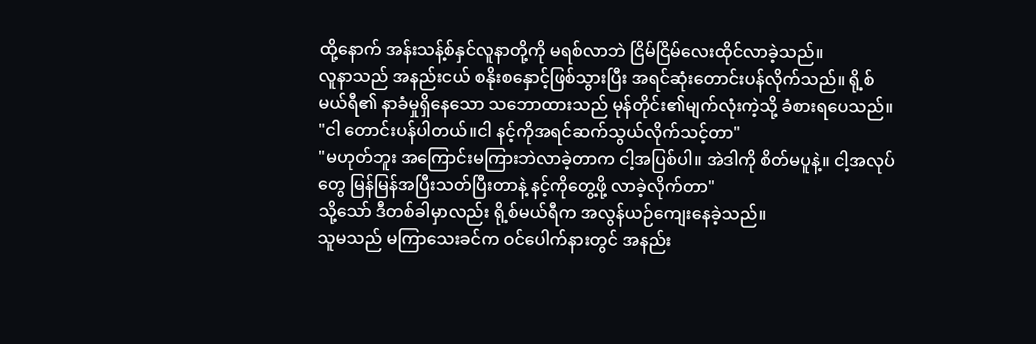ထို့နောက် အန်းသန့်စ်နှင်လူနာတို့ကို မရစ်လာဘဲ ငြိမ်ငြိမ်လေးထိုင်လာခဲ့သည်။
လူနာသည် အနည်းငယ် စနိုးစနှောင့်ဖြစ်သွားပြီး အရင်ဆုံးတောင်းပန်လိုက်သည်။ ရို့စ်မယ်ရီ၏ နာခံမှုရှိနေသော သဘောထားသည် မုန်တိုင်း၏မျက်လုံးကဲ့သို့ ခံစားရပေသည်။
"ငါ တောင်းပန်ပါတယ်။ငါ နင့်ကိုအရင်ဆက်သွယ်လိုက်သင့်တာ"
"မဟုတ်ဘူး အကြောင်းမကြားဘဲလာခဲ့တာက ငါ့အပြစ်ပါ။ အဲဒါကို စိတ်မပူနဲ့။ ငါ့အလုပ်တွေ မြန်မြန်အပြီးသတ်ပြီးတာနဲ့ နင့်ကိုတွေ့ဖို့ လာခဲ့လိုက်တာ"
သို့သော် ဒီတစ်ခါမှာလည်း ရို့စ်မယ်ရီက အလွန်ယဉ်ကျေးနေခဲ့သည်။
သူမသည် မကြာသေးခင်က ဝင်ပေါက်နားတွင် အနည်း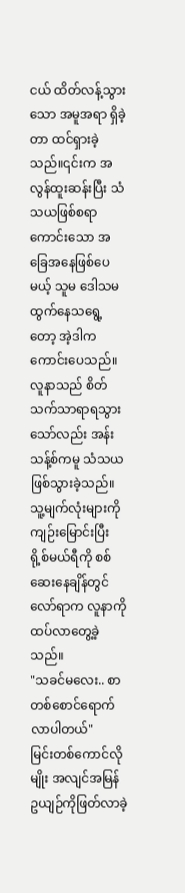ငယ် ထိတ်လန့်သွားသော အမူအရာ ရှိခဲ့တာ ထင်ရှားခဲ့သည်။၎င်းက အလွန်ထူးဆန်းပြီး သံသယဖြစ်စရာကောင်းသော အခြေအနေဖြစ်ပေမယ့် သူမ ဒေါသမထွက်နေသရွေ့တော့ အဲ့ဒါကကောင်းပေသည်။
လူနာသည် စိတ်သက်သာရာရသွားသော်လည်း အန်းသန့်စ်ကမူ သံသယဖြစ်သွားခဲ့သည်။
သူ့မျက်လုံးများကို ကျဉ်းမြောင်းပြီး ရို့စ်မယ်ရီကို စစ်ဆေးနေချိန်တွင် လော်ရာက လူနာကို ထပ်လာတွေ့ခဲ့သည်။
"သခင်မလေး.. စာတစ်စောင်ရောက်လာပါတယ်"
မြင်းတစ်ကောင်လိုမျိုး အလျင်အမြန် ဥယျဉ်ကိုဖြတ်လာခဲ့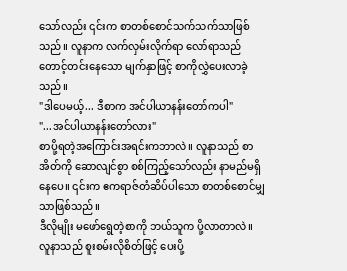သော်လည်း ၎င်းက စာတစ်စောင်သက်သက်သာဖြစ်သည်။ လူနာက လက်လှမ်းလိုက်ရာ လော်ရာသည် တောင့်တင်းနေသော မျက်နှာဖြင့် စာကိုလွှဲပေးလာခဲ့သည်။
"ဒါပေမယ့်... ဒီစာက အင်ပါယာနန်းတော်ကပါ"
"...အင်ပါယာနန်းတော်လား"
စာပို့ရတဲ့အကြောင်းအရင်းကဘာလဲ။ လူနာသည် စာအိတ်ကို ဆောလျင်စွာ စစ်ကြည့်သော်လည်း နာမည်မရှိနေပေ။ ၎င်းက ဧကရာဇ်တံဆိပ်ပါသော စာတစ်စောင်မျှသာဖြစ်သည်။
ဒီလိုမျိုး မဖော်ရွေတဲ့စာကို ဘယ်သူက ပို့လာတာလဲ။
လူနာသည် စူးစမ်းလိုစိတ်ဖြင့် ပေးပို့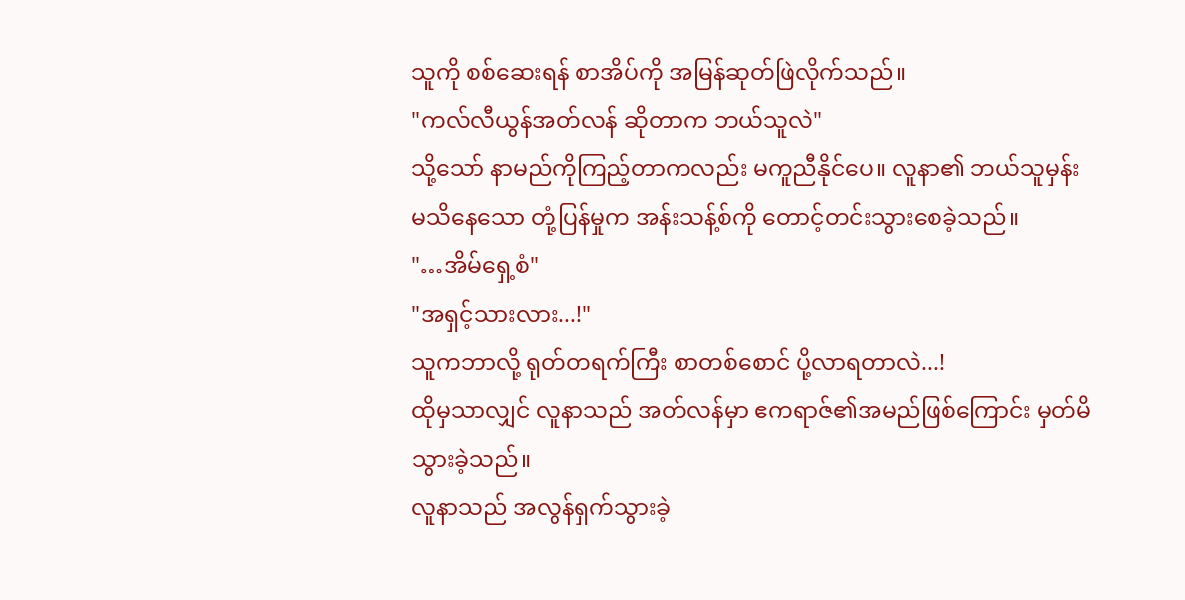သူကို စစ်ဆေးရန် စာအိပ်ကို အမြန်ဆုတ်ဖြဲလိုက်သည်။
"ကလ်လီယွန်အတ်လန် ဆိုတာက ဘယ်သူလဲ"
သို့သော် နာမည်ကိုကြည့်တာကလည်း မကူညီနိုင်ပေ။ လူနာ၏ ဘယ်သူမှန်းမသိနေသော တုံ့ပြန်မှုက အန်းသန့်စ်ကို တောင့်တင်းသွားစေခဲ့သည်။
"…အိမ်ရှေ့စံ"
"အရှင့်သားလား...!"
သူကဘာလို့ ရုတ်တရက်ကြီး စာတစ်စောင် ပို့လာရတာလဲ...!
ထိုမှသာလျှင် လူနာသည် အတ်လန်မှာ ဧကရာဇ်၏အမည်ဖြစ်ကြောင်း မှတ်မိသွားခဲ့သည်။
လူနာသည် အလွန်ရှက်သွားခဲ့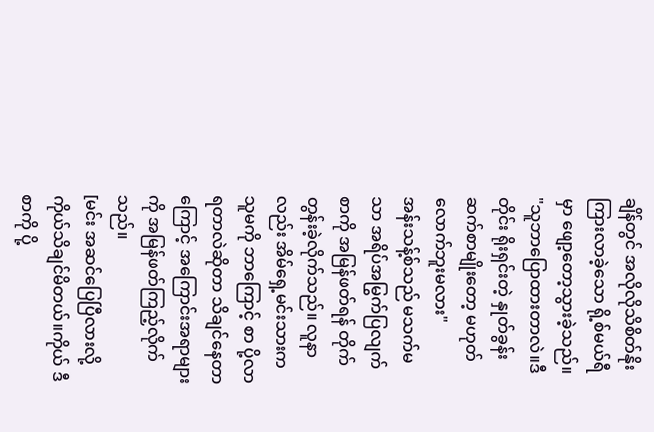ချိန်တွင် အလိုလိုသိစိတ်နိုးကြားလာခဲ့သော ရို့စ်မယ်ရီမှာ ဖျော့တော့သွားခဲ့သည်။
"သူဘာပြောထားတာလဲ။ဒီတိုင်း ရိုးရှင်းတဲ့ နှုတ်ခွန်းဆက်စာမျိုးတော့ မဟုတ်လောက်ဘူးမလား"
အန်းသန့်စ်သည် မသက်မသာ အရိပ်အမြွက်ပြလျက် စာကို အမြန်ဖတ်ရန် တိုက်တွန်းခဲ့လိုက်သည်။ လူနာလည်း အိမ်ရှေ့မင်းသားက သူမကို ဘာကြောင့် စာ ပို့လာရတာလဲဆိုတာ သိချင်နေတာကြောင့် အကြောင်းအရာများကို အမြန်ဖတ်ကြည့်လိုက်သည်။
[မင်း အဆင်ပြေပြီလားလို့ ကိုယ်သိချင်မိတယ်။ကိုယ် ဒီစာကို ပို့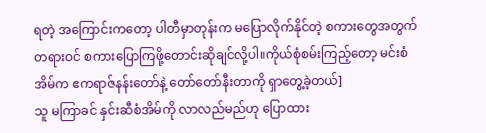ရတဲ့ အကြောင်းကတော့ ပါတီမှာတုန်းက မပြောလိုက်နိုင်တဲ့ စကားတွေအတွက် တရားဝင် စကားပြောကြဖို့တောင်းဆိုချင်လို့ပါ။ကိုယ်စုံစမ်းကြည့်တော့ မင်းစံအိမ်က ဧကရာဇ်နန်းတော်နဲ့ တော်တော်နီးတာကို ရှာတွေ့ခဲ့တယ်]
သူ မကြာခင် နှင်းဆီစံအိမ်ကို လာလည်မည်ဟု ပြောထား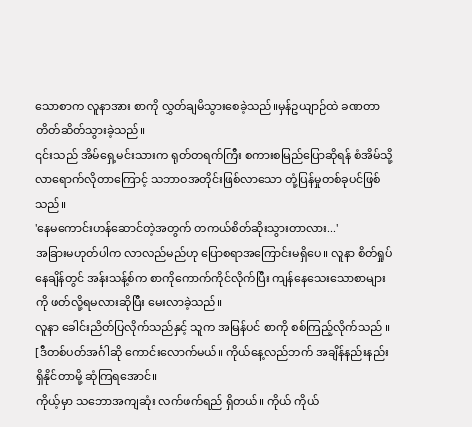သောစာက လူနာအား စာကို လွှတ်ချမိသွားစေခဲ့သည်။မှန်ဥယျာဉ်ထဲ ခဏတာတိတ်ဆိတ်သွားခဲ့သည်။
၎င်းသည် အိမ်ရှေ့မင်းသားက ရုတ်တရက်ကြီး စကားစမြည်ပြောဆိုရန် စံအိမ်သို့ လာရောက်လိုတာကြောင့် သဘာဝအတိုင်းဖြစ်လာသော တုံ့ပြန်မှုတစ်ခုပင်ဖြစ်သည်။
'နေမကောင်းဟန်ဆောင်တဲ့အတွက် တကယ်စိတ်ဆိုးသွားတာလား...'
အခြားမဟုတ်ပါက လာလည်မည်ဟု ပြောစရာအကြောင်းမရှိပေ။ လူနာ စိတ်ရှုပ်နေချိန်တွင် အန်းသန့်စ်က စာကိုကောက်ကိုင်လိုက်ပြီး ကျန်နေသေးသောစာများကို ဖတ်လို့ရမလားဆိုပြီး မေးလာခဲ့သည်။
လူနာ ခေါင်းညိတ်ပြလိုက်သည်နှင့် သူက အမြန်ပင် စာကို စစ်ကြည့်လိုက်သည် ။
[ဒီတစ်ပတ်အင်္ဂါဆို ကောင်းလောက်မယ်။ ကိုယ်နေ့လည်ဘက် အချိန်နည်းနည်း ရှိနိုင်တာမို့ ဆုံကြရအောင်။
ကိုယ့်မှာ သဘောအကျဆုံး လက်ဖက်ရည် ရှိတယ်။ ကိုယ် ကိုယ်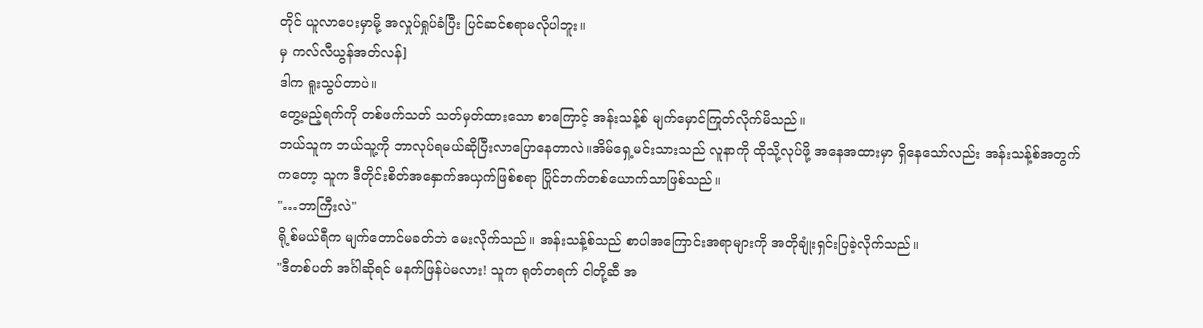တိုင် ယူလာပေးမှာမို့ အလှုပ်ရှုပ်ခံပြီး ပြင်ဆင်စရာမလိုပါဘူး။
မှ ကလ်လီယွန်အတ်လန်]
ဒါက ရူးသွပ်တာပဲ။
တွေ့မည့်ရက်ကို တစ်ဖက်သတ် သတ်မှတ်ထားသော စာကြောင့် အန်းသန့်စ် မျက်မှောင်ကြုတ်လိုက်မိသည်။
ဘယ်သူက ဘယ်သူ့ကို ဘာလုပ်ရမယ်ဆိုပြီးလာပြောနေတာလဲ။အိမ်ရှေ့မင်းသားသည် လူနာကို ထိုသို့လုပ်ဖို့ အနေအထားမှာ ရှိနေသော်လည်း အန်းသန့်စ်အတွက်ကတော့ သူက ဒီတိုင်းစိတ်အနှောက်အယှက်ဖြစ်စရာ ပြိုင်ဘက်တစ်ယောက်သာဖြစ်သည်။
"…ဘာကြီးလဲ"
ရို့စ်မယ်ရီက မျက်တောင်မခတ်ဘဲ မေးလိုက်သည်။ အန်းသန့်စ်သည် စာပါအကြောင်းအရာများကို အတိုချုံးရှင်းပြခဲ့လိုက်သည်။
"ဒီတစ်ပတ် အင်္ဂါဆိုရင် မနက်ဖြန်ပဲမလား! သူက ရုတ်တရက် ငါတို့ဆီ အ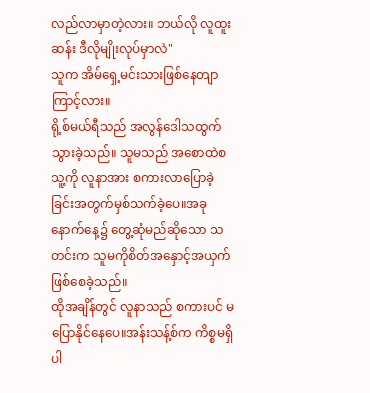လည်လာမှာတဲ့လား။ ဘယ်လို လူထူးဆန်း ဒီလိုမျိုးလုပ်မှာလဲ"
သူက အိမ်ရှေ့မင်းသားဖြစ်နေတျာကြာင့်လား။
ရို့စ်မယ်ရီသည် အလွန်ဒေါသထွက်သွားခဲ့သည်။ သူမသည် အစောထဲစ သူ့ကို လူနာအား စကားလာပြောခဲ့ခြင်းအတွက်မှစ်သက်ခဲ့ပေ။အခု နောက်နေ့၌ တွေ့ဆုံမည်ဆိုသော သတင်းက သူမကိုစိတ်အနှောင့်အယှက်ဖြစ်စေခဲ့သည်။
ထိုအချိန်တွင် လူနာသည် စကားပင် မပြောနိုင်နေပေ။အန်းသန့်စ်က ကိစ္စမရှိပါ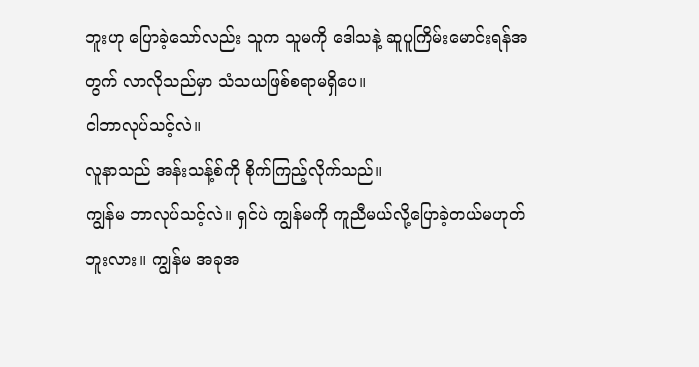ဘူးဟု ပြောခဲ့သော်လည်း သူက သူမကို ဒေါသနဲ့ ဆူပူကြိမ်းမောင်းရန်အတွက် လာလိုသည်မှာ သံသယဖြစ်စရာမရှိပေ။
ငါဘာလုပ်သင့်လဲ။
လူနာသည် အန်းသန့်စ်ကို စိုက်ကြည့်လိုက်သည်။
ကျွန်မ ဘာလုပ်သင့်လဲ။ ရှင်ပဲ ကျွန်မကို ကူညီမယ်လို့ပြောခဲ့တယ်မဟုတ်ဘူးလား။ ကျွန်မ အခုအ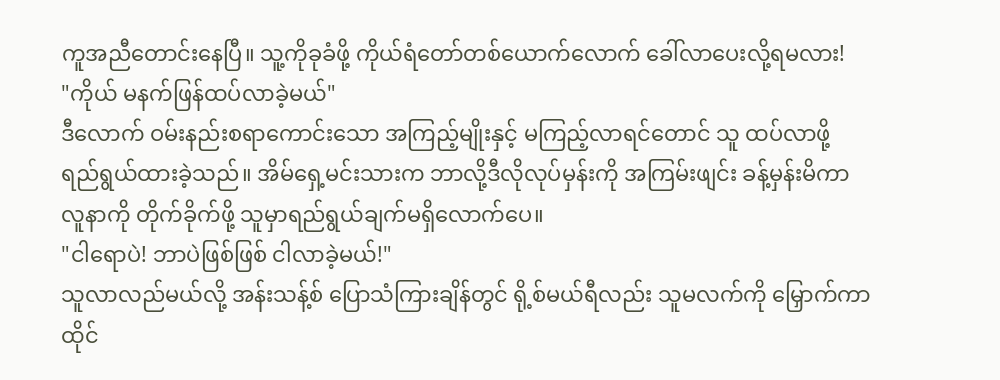ကူအညီတောင်းနေပြီ။ သူ့ကိုခုခံဖို့ ကိုယ်ရံတော်တစ်ယောက်လောက် ခေါ်လာပေးလို့ရမလား!
"ကိုယ် မနက်ဖြန်ထပ်လာခဲ့မယ်"
ဒီလောက် ဝမ်းနည်းစရာကောင်းသော အကြည့်မျိုးနှင့် မကြည့်လာရင်တောင် သူ ထပ်လာဖို့ ရည်ရွယ်ထားခဲ့သည်။ အိမ်ရှေ့မင်းသားက ဘာလို့ဒီလိုလုပ်မှန်းကို အကြမ်းဖျင်း ခန့်မှန်းမိကာ လူနာကို တိုက်ခိုက်ဖို့ သူမှာရည်ရွယ်ချက်မရှိလောက်ပေ။
"ငါရောပဲ! ဘာပဲဖြစ်ဖြစ် ငါလာခဲ့မယ်!"
သူလာလည်မယ်လို့ အန်းသန့်စ် ပြောသံကြားချိန်တွင် ရို့စ်မယ်ရီလည်း သူမလက်ကို မြှောက်ကာ ထိုင်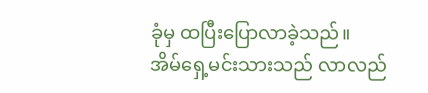ခုံမှ ထပြီးပြောလာခဲ့သည်။
အိမ်ရှေ့မင်းသားသည် လာလည်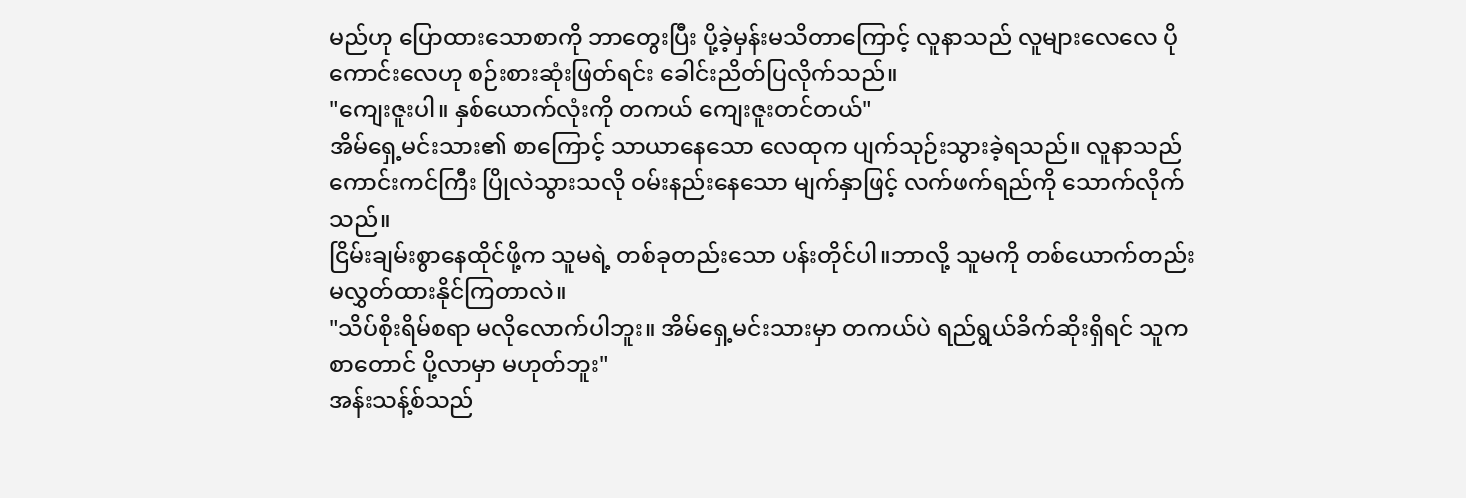မည်ဟု ပြောထားသောစာကို ဘာတွေးပြီး ပို့ခဲ့မှန်းမသိတာကြောင့် လူနာသည် လူများလေလေ ပိုကောင်းလေဟု စဉ်းစားဆုံးဖြတ်ရင်း ခေါင်းညိတ်ပြလိုက်သည်။
"ကျေးဇူးပါ။ နှစ်ယောက်လုံးကို တကယ် ကျေးဇူးတင်တယ်"
အိမ်ရှေ့မင်းသား၏ စာကြောင့် သာယာနေသော လေထုက ပျက်သုဉ်းသွားခဲ့ရသည်။ လူနာသည် ကောင်းကင်ကြီး ပြိုလဲသွားသလို ဝမ်းနည်းနေသော မျက်နှာဖြင့် လက်ဖက်ရည်ကို သောက်လိုက်သည်။
ငြိမ်းချမ်းစွာနေထိုင်ဖို့က သူမရဲ့ တစ်ခုတည်းသော ပန်းတိုင်ပါ။ဘာလို့ သူမကို တစ်ယောက်တည်း မလွှတ်ထားနိုင်ကြတာလဲ။
"သိပ်စိုးရိမ်စရာ မလိုလောက်ပါဘူး။ အိမ်ရှေ့မင်းသားမှာ တကယ်ပဲ ရည်ရွယ်ခိက်ဆိုးရှိရင် သူက စာတောင် ပို့လာမှာ မဟုတ်ဘူး"
အန်းသန့်စ်သည်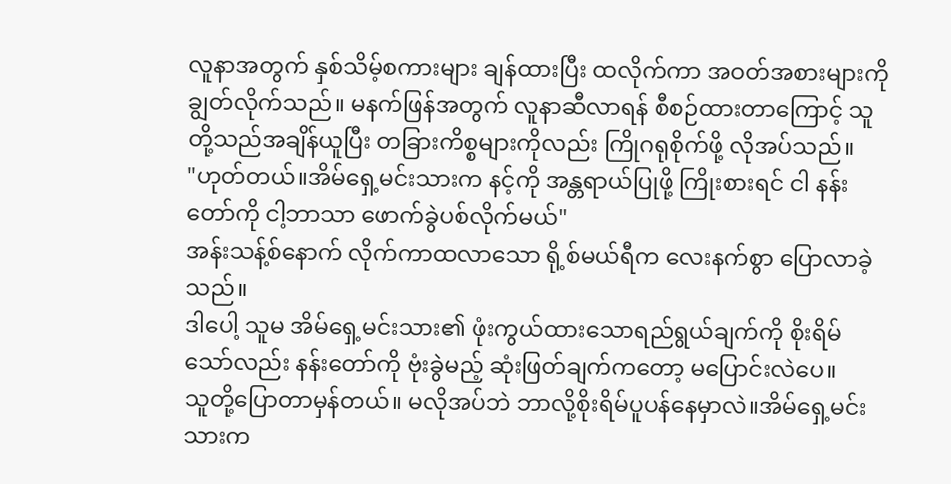လူနာအတွက် နှစ်သိမ့်စကားများ ချန်ထားပြီး ထလိုက်ကာ အဝတ်အစားများကို ချွတ်လိုက်သည်။ မနက်ဖြန်အတွက် လူနာဆီလာရန် စီစဉ်ထားတာကြောင့် သူတို့သည်အချိန်ယူပြီး တခြားကိစ္စများကိုလည်း ကြိုဂရုစိုက်ဖို့ လိုအပ်သည်။
"ဟုတ်တယ်။အိမ်ရှေ့မင်းသားက နင့်ကို အန္တရာယ်ပြုဖို့ ကြိုးစားရင် ငါ နန်းတော်ကို ငါ့ဘာသာ ဖောက်ခွဲပစ်လိုက်မယ်"
အန်းသန့်စ်နောက် လိုက်ကာထလာသော ရို့စ်မယ်ရီက လေးနက်စွာ ပြောလာခဲ့သည်။
ဒါပေါ့ သူမ အိမ်ရှေ့မင်းသား၏ ဖုံးကွယ်ထားသောရည်ရွယ်ချက်ကို စိုးရိမ်သော်လည်း နန်းတော်ကို ဗုံးခွဲမည့် ဆုံးဖြတ်ချက်ကတော့ မပြောင်းလဲပေ။
သူတို့ပြောတာမှန်တယ်။ မလိုအပ်ဘဲ ဘာလို့စိုးရိမ်ပူပန်နေမှာလဲ။အိမ်ရှေ့မင်းသားက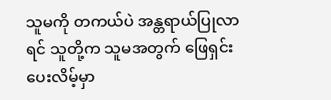သူမကို တကယ်ပဲ အန္တရာယ်ပြုလာရင် သူတို့က သူမအတွက် ဖြေရှင်းပေးလိမ့်မှာ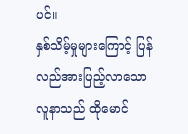ပင်။
နှစ်သိမ့်မှုများကြောင့် ပြန်လည်အားပြည့်လာသော လူနာသည် ထိုမောင်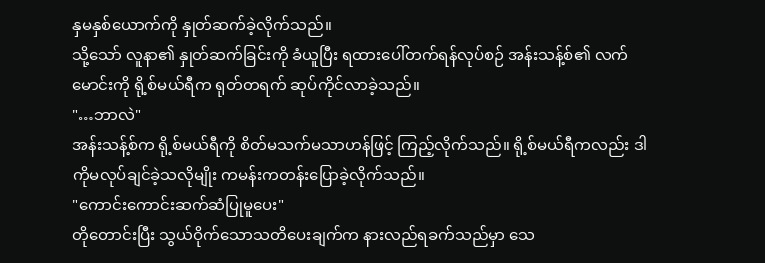နှမနှစ်ယောက်ကို နှုတ်ဆက်ခဲ့လိုက်သည်။
သို့သော် လူနာ၏ နှုတ်ဆက်ခြင်းကို ခံယူပြီး ရထားပေါ်တက်ရန်လုပ်စဉ် အန်းသန့်စ်၏ လက်မောင်းကို ရို့စ်မယ်ရီက ရုတ်တရက် ဆုပ်ကိုင်လာခဲ့သည်။
"…ဘာလဲ"
အန်းသန့်စ်က ရို့စ်မယ်ရီကို စိတ်မသက်မသာဟန်ဖြင့် ကြည့်လိုက်သည်။ ရို့စ်မယ်ရီကလည်း ဒါကိုမလုပ်ချင်ခဲ့သလိုမျိုး ကမန်းကတန်းပြောခဲ့လိုက်သည်။
"ကောင်းကောင်းဆက်ဆံပြုမူပေး"
တိုတောင်းပြီး သွယ်ဝိုက်သောသတိပေးချက်က နားလည်ရခက်သည်မှာ သေ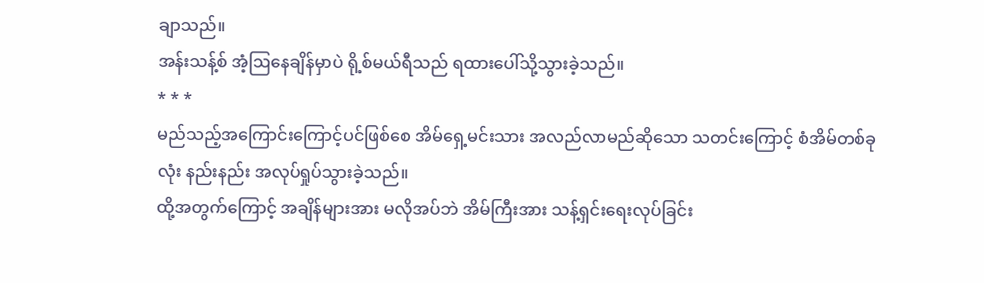ချာသည်။
အန်းသန့်စ် အံ့ဩနေချိန်မှာပဲ ရို့စ်မယ်ရီသည် ရထားပေါ်သို့သွားခဲ့သည်။
* * *
မည်သည့်အကြောင်းကြောင့်ပင်ဖြစ်စေ အိမ်ရှေ့မင်းသား အလည်လာမည်ဆိုသော သတင်းကြောင့် စံအိမ်တစ်ခုလုံး နည်းနည်း အလုပ်ရှုပ်သွားခဲ့သည်။
ထို့အတွက်ကြောင့် အချိန်များအား မလိုအပ်ဘဲ အိမ်ကြီးအား သန့်ရှင်းရေးလုပ်ခြင်း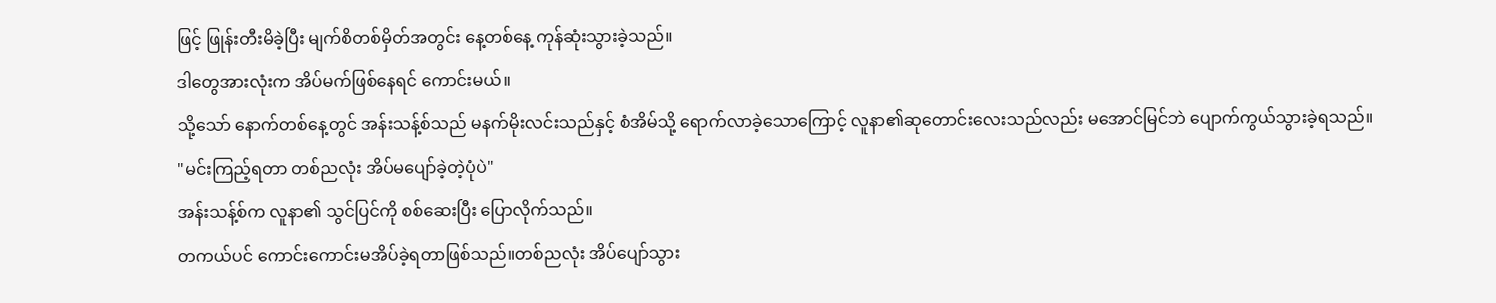ဖြင့် ဖြုန်းတီးမိခဲ့ပြီး မျက်စိတစ်မှိတ်အတွင်း နေ့တစ်နေ့ ကုန်ဆုံးသွားခဲ့သည်။
ဒါတွေအားလုံးက အိပ်မက်ဖြစ်နေရင် ကောင်းမယ်။
သို့သော် နောက်တစ်နေ့တွင် အန်းသန့်စ်သည် မနက်မိုးလင်းသည်နှင့် စံအိမ်သို့ ရောက်လာခဲ့သောကြောင့် လူနာ၏ဆုတောင်းလေးသည်လည်း မအောင်မြင်ဘဲ ပျောက်ကွယ်သွားခဲ့ရသည်။
"မင်းကြည့်ရတာ တစ်ညလုံး အိပ်မပျော်ခဲ့တဲ့ပုံပဲ"
အန်းသန့်စ်က လူနာ၏ သွင်ပြင်ကို စစ်ဆေးပြီး ပြောလိုက်သည်။
တကယ်ပင် ကောင်းကောင်းမအိပ်ခဲ့ရတာဖြစ်သည်။တစ်ညလုံး အိပ်ပျော်သွား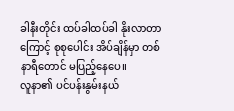ခါနီးတိုင်း ထပ်ခါထပ်ခါ နိုးလာတာကြောင့် စုစုပေါင်း အိပ်ချိန်မှာ တစ်နာရီတောင် မပြည့်နေပေ။
လူနာ၏ ပင်ပန်းနွမ်းနယ်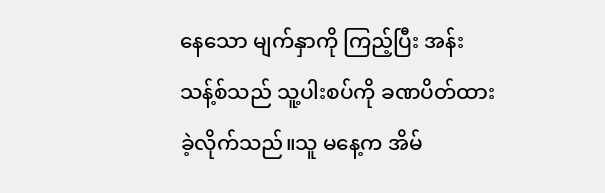နေသော မျက်နှာကို ကြည့်ပြီး အန်းသန့်စ်သည် သူ့ပါးစပ်ကို ခဏပိတ်ထားခဲ့လိုက်သည်။သူ မနေ့က အိမ်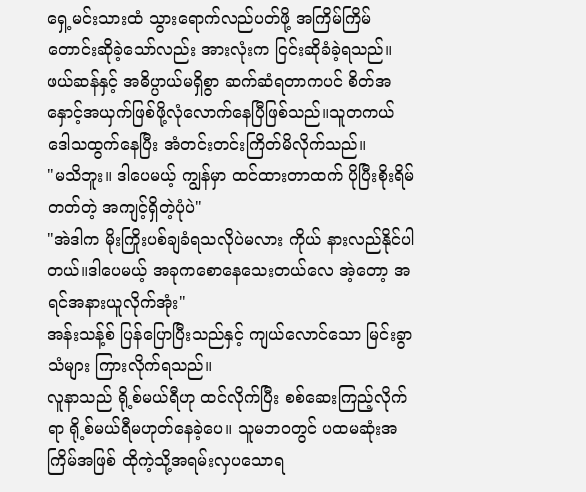ရှေ့မင်းသားထံ သွားရောက်လည်ပတ်ဖို့ အကြိမ်ကြိမ် တောင်းဆိုခဲ့သော်လည်း အားလုံးက ငြင်းဆိုခံခဲ့ရသည်။
ဖယ်ဆန်နှင့် အဓိပ္ပာယ်မရှိစွာ ဆက်ဆံရတာကပင် စိတ်အနှောင့်အယှက်ဖြစ်ဖို့လုံလောက်နေပြီဖြစ်သည်။သူတကယ် ဒေါသထွက်နေပြီး အံတင်းတင်းကြိတ်မိလိုက်သည်။
"မသိဘူး။ ဒါပေမယ့် ကျွန်မှာ ထင်ထားတာထက် ပိုပြီးစိုးရိမ်တတ်တဲ့ အကျင့်ရှိတဲ့ပုံပဲ"
"အဲဒါက မိုးကြိုးပစ်ချခံရသလိုပဲမလား ကိုယ် နားလည်နိုင်ပါတယ်။ဒါပေမယ့် အခုကစောနေသေးတယ်လေ အဲ့တော့ အရင်အနားယူလိုက်အုံး"
အန်းသန့်စ် ပြန်ပြောပြီးသည်နှင့် ကျယ်လောင်သော မြင်းခွာသံများ ကြားလိုက်ရသည်။
လူနာသည် ရို့စ်မယ်ရီဟု ထင်လိုက်ပြီး စစ်ဆေးကြည့်လိုက်ရာ ရို့စ်မယ်ရီမဟုတ်နေခဲ့ပေ။ သူမဘဝတွင် ပထမဆုံးအကြိမ်အဖြစ် ထိုကဲ့သို့အရမ်းလှပသောရ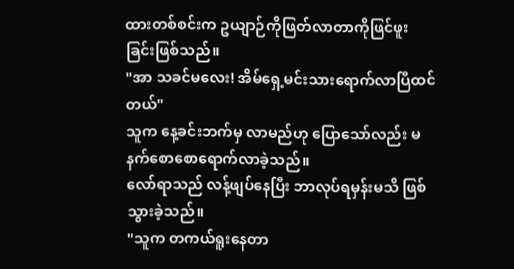ထားတစ်စင်းက ဥယျာဉ်ကိုဖြတ်လာတာကိုဖြင်ဖူးခြင်းဖြစ်သည်။
"အာ သခင်မလေး! အိမ်ရှေ့မင်းသားရောက်လာပြီထင်တယ်"
သူက နေ့ခင်းဘက်မှ လာမည်ဟု ပြောသော်လည်း မနက်စောစောရောက်လာခဲ့သည်။
လော်ရာသည် လန့်ဖျပ်နေပြီး ဘာလုပ်ရမှန်းမသိ ဖြစ်သွားခဲ့သည်။
"သူက တကယ်ရူးနေတာ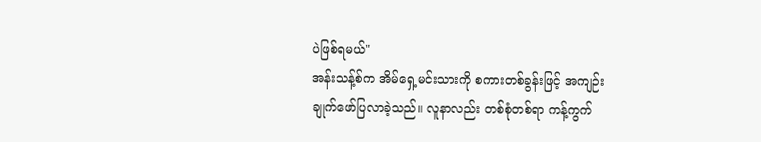ပဲဖြစ်ရမယ်"
အန်းသန့်စ်က အိမ်ရှေ့မင်းသားကို စကားတစ်ခွန်းဖြင့် အကျဉ်းချုက်ဖော်ပြလာခဲ့သည်။ လူနာလည်း တစ်စုံတစ်ရာ ကန့်ကွက်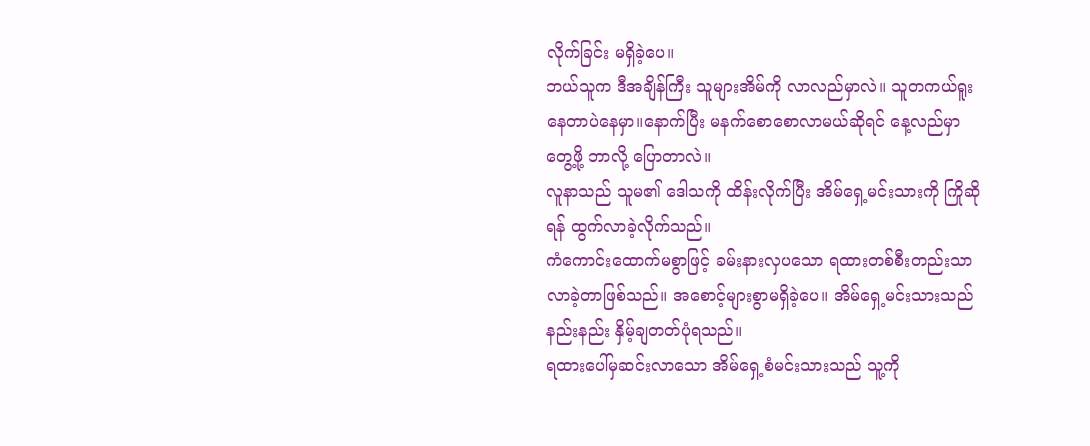လိုက်ခြင်း မရှိခဲ့ပေ။
ဘယ်သူက ဒီအချိန်ကြီး သူများအိမ်ကို လာလည်မှာလဲ။ သူတကယ်ရူးနေတာပဲနေမှာ။နောက်ပြီး မနက်စောစောလာမယ်ဆိုရင် နေ့လည်မှာ တွေ့ဖို့ ဘာလို့ ပြောတာလဲ။
လူနာသည် သူမ၏ ဒေါသကို ထိန်းလိုက်ပြီး အိမ်ရှေ့မင်းသားကို ကြိုဆိုရန် ထွက်လာခဲ့လိုက်သည်။
ကံကောင်းထောက်မစွာဖြင့် ခမ်းနားလှပသော ရထားတစ်စီးတည်းသာလာခဲ့တာဖြစ်သည်။ အစောင့်များစွာမရှိခဲ့ပေ။ အိမ်ရှေ့မင်းသားသည် နည်းနည်း နှိမ့်ချတတ်ပုံရသည်။
ရထားပေါ်မှဆင်းလာသော အိမ်ရှေ့စံမင်းသားသည် သူ့ကို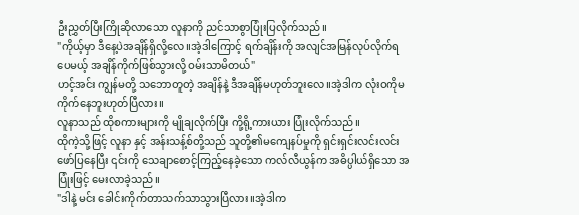ဦးညွှတ်ပြီးကြိုဆိုလာသော လူနာကို ညင်သာစွာပြုံးပြလိုက်သည်။
"ကိုယ့်မှာ ဒီနေ့ပဲအချိန်ရှိလို့လေ။အဲ့ဒါကြောင့် ရက်ချိန်းကို အလျင်အမြန်လုပ်လိုက်ရပေမယ့် အချိန်ကိုက်ဖြစ်သွားလို့ ဝမ်းသာမိတယ်"
ဟင့်အင်း ကျွန်မတို့ သဘောတူတဲ့ အချိန်နဲ့ ဒီအချိန်မဟုတ်ဘူးလေ။အဲ့ဒါက လုံးဝကိုမကိုက်နေဘူးဟုတ်ပြီလား။
လူနာသည် ထိုစကားများကို မျိုချလိုက်ပြီး ကို့ရို့ကားယား ပြုံးလိုက်သည်။
ထိုကဲ့သို့ဖြင့် လူနာ နှင့် အန်းသန့်စ်တို့သည် သူတို့၏မကျေနပ်မှုကို ရှင်းရှင်းလင်းလင်းဖော်ပြနေပြီး ၎င်းကို သေချာစောင့်ကြည့်နေခဲ့သော ကလ်လီယွန်က အဓိပ္ပါယ်ရှိသော အပြုံးဖြင့် မေးလာခဲ့သည်။
"ဒါနဲ့ မင်း ခေါင်းကိုက်တာသက်သာသွားပြီလား။အဲ့ဒါက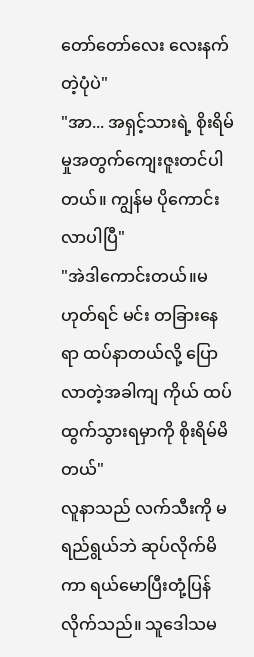တော်တော်လေး လေးနက်တဲ့ပုံပဲ"
"အာ... အရှင့်သားရဲ့ စိုးရိမ်မှုအတွက်ကျေးဇူးတင်ပါတယ်။ ကျွန်မ ပိုကောင်းလာပါပြီ"
"အဲဒါကောင်းတယ်။မဟုတ်ရင် မင်း တခြားနေရာ ထပ်နာတယ်လို့ ပြောလာတဲ့အခါကျ ကိုယ် ထပ်ထွက်သွားရမှာကို စိုးရိမ်မိတယ်"
လူနာသည် လက်သီးကို မရည်ရွယ်ဘဲ ဆုပ်လိုက်မိကာ ရယ်မောပြီးတုံ့ပြန်လိုက်သည်။ သူဒေါသမ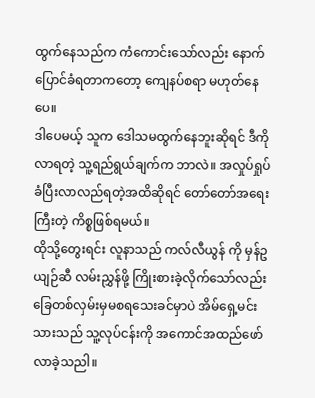ထွက်နေသည်က ကံကောင်းသော်လည်း နောက်ပြောင်ခံရတာကတော့ ကျေနပ်စရာ မဟုတ်နေပေ။
ဒါပေမယ့် သူက ဒေါသမထွက်နေဘူးဆိုရင် ဒီကိုလာရတဲ့ သူ့ရည်ရွယ်ချက်က ဘာလဲ။ အလှုပ်ရှုပ်ခံပြီးလာလည်ရတဲ့အထိဆိုရင် တော်တော်အရေးကြီးတဲ့ ကိစ္စဖြစ်ရမယ်။
ထိုသို့တွေးရင်း လူနာသည် ကလ်လီယွန် ကို မှန်ဥယျဉ်ဆီ လမ်းညွှန်ဖို့ ကြိုးစားခဲ့လိုက်သော်လည်း ခြေတစ်လှမ်းမှမစရသေးခင်မှာပဲ အိမ်ရှေ့မင်းသားသည် သူ့လုပ်ငန်းကို အကောင်အထည်ဖော်လာခဲ့သညါ။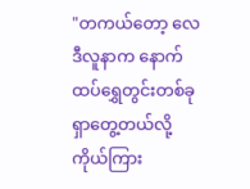"တကယ်တော့ လေဒီလူနာက နောက်ထပ်ရွှေတွင်းတစ်ခု ရှာတွေ့တယ်လို့ ကိုယ်ကြား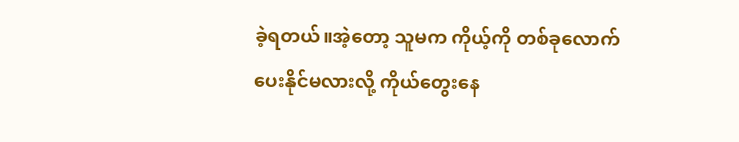ခဲ့ရတယ်။အဲ့တော့ သူမက ကိုယ့်ကို တစ်ခုလောက် ပေးနိုင်မလားလို့ ကိုယ်တွေးနေ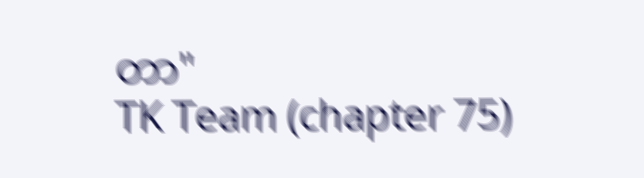တာ"
TK Team (chapter 75)